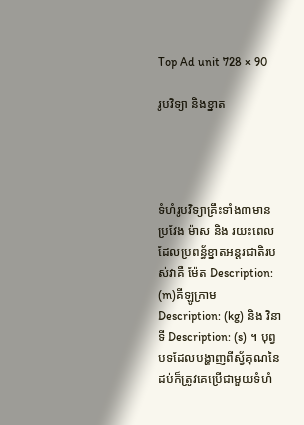Top Ad unit 728 × 90

រូបវិទ្យា និងខ្នាត




ទំហំរូបវិទ្យាគ្រឹះទាំង៣មាន ប្រវែង ម៉ាស និង រយះពេល ដែលប្រពន្ធ័ខ្នាតអន្តរជាតិរបស់វាគឺ ម៉ែត Description: (m)គីឡូក្រាម Description: (kg) និង វិនាទី Description: (s) ។ បុព្វបទដែលបង្ហាញពីស្វ័គុណនៃដប់ក៏ត្រូវគេប្រើជាមួយទំហំ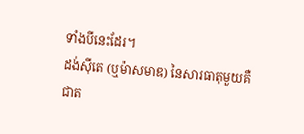ទាំងបីនេះដែរ។
ដង់ស៊ីតេ (ឬម៉ាសមាឌ) នៃសារធាតុមួយគឺជាត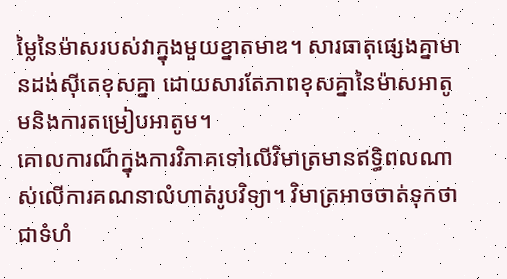ម្លៃនៃម៉ាសរបស់វាក្នុងមួយខ្នាតមាឌ។ សារធាតុផ្សេងគ្នាមានដង់ស៊ីតេខុសគ្នា ដោយសារតែភាពខុសគ្នានៃម៉ាសអាតូមនិងការតម្រៀបអាតូម។
គោលការណ៏ក្នុងការវិភាគទៅលើវិមាត្រមានឥទ្ធិពលណាស់លើការគណនាលំហាត់រូបវិទ្យា។ វិមាត្រអាចចាត់ទុកថាជាទំហំ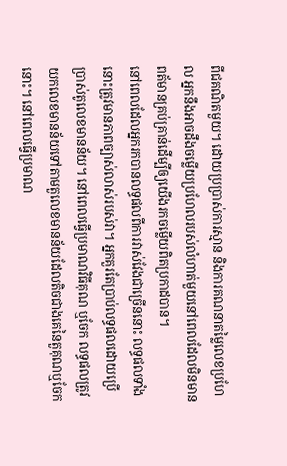ពីជគណិតមួយ។ ដោយប្រប្រាស់ការស្មាន និងការគណនាតម្លៃលេខប្រហែល អ្នកនឹងអាចដឹងចម្លើយប្រហែលរបស់លំហាត់មួយនៅពេលដែលមិនមានពត័មានគ្រប់គ្រាន់ដើម្បីឲ្យយើងរកចម្លើយពិតប្រកាដបាន។
នៅពេលដែលអ្នករកបានលទ្ធផលពីការវាស់វែងជាច្រើននោះ លទ្ធផលទាំងនោះត្រូវមានភាពច្បាស់លាស់របស់វា។ អ្នកគួរតែប្រាប់លទ្ធផលដោយប្រើប្រាស់តូលេខមានន័យ។ នៅពេលធ្វើប្រមាណវិធីគុណ ឬចែក លទ្ធផលត្រូវយកលេខមានន័យទៅតាមតួលេខមានន័យដែលតិចជាងគេនៃតួគុណឬចែកនោះ។ នៅពេលធ្វើប្រមាណ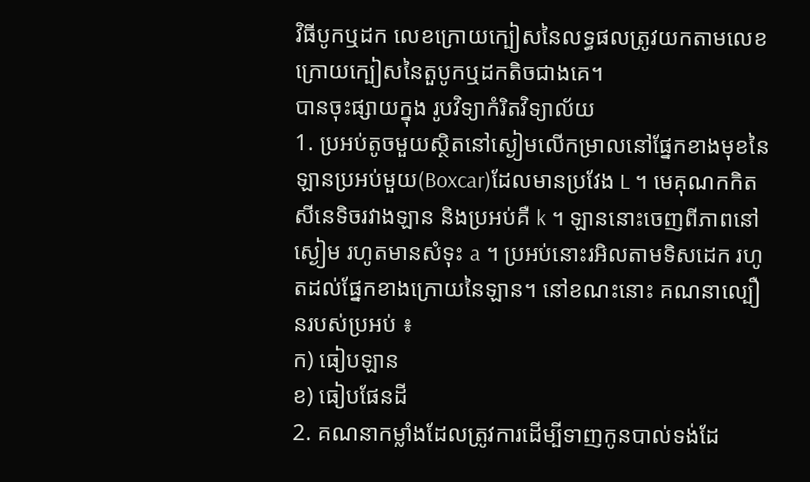វិធីបូកឬដក លេខក្រោយក្បៀសនៃលទ្ធផលត្រូវយកតាមលេខក្រោយក្បៀសនៃតួបូកឬដកតិចជាងគេ។
បានចុះផ្សាយក្នុង រូបវិទ្យាកំរិតវិទ្យាល័យ
1. ប្រអប់តូចមួយស្ថិតនៅស្ងៀមលើកម្រាលនៅផ្នែកខាងមុខនៃឡានប្រអប់មួយ(Boxcar)ដែលមានប្រវែង L ។ មេគុណកកិតសីនេទិចរវាងឡាន និងប្រអប់គឺ k ។ ឡាននោះចេញពីភាពនៅស្ងៀម រហូតមានសំទុះ a ។ ប្រអប់នោះរអិលតាមទិសដេក រហូតដល់ផ្នែកខាងក្រោយនៃឡាន។ នៅខណះនោះ គណនាល្បឿនរបស់ប្រអប់ ៖
ក) ធៀបឡាន
ខ) ធៀបផែនដី
2. គណនាកម្លាំងដែលត្រូវការដើម្បីទាញកូនបាល់ទង់ដែ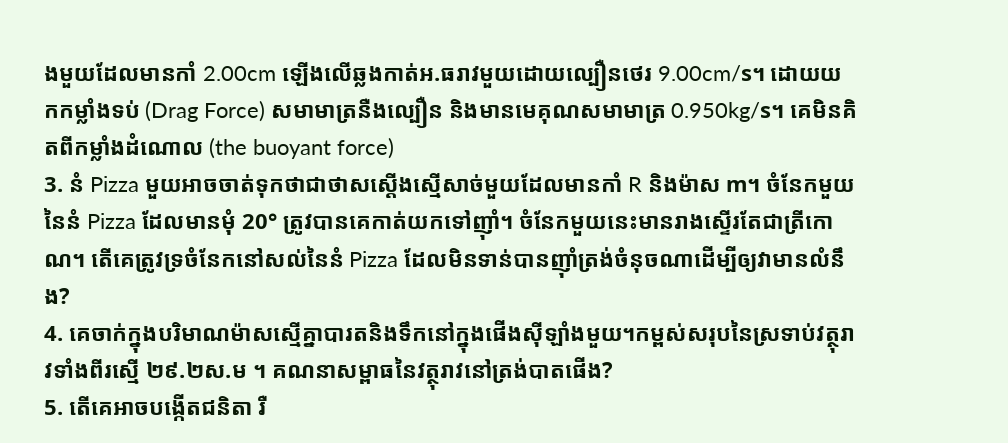ងមួយដែលមានកាំ 2.00cm ឡើងលើឆ្លងកាត់អ.ធរាវមួយដោយល្បឿនថេរ 9.00cm/s។ ដោយយកកម្លាំងទប់ (Drag Force) សមាមាត្រនឺងល្បឿន និងមានមេគុណសមាមាត្រ 0.950kg/s។ គេមិនគិតពីកម្លាំងដំណោល (the buoyant force)
3. នំ Pizza មួយអាចចាត់ទុកថាជាថាសស្តើងស្មើសាច់មួយដែលមានកាំ R និងម៉ាស m។ ចំនែកមួយនៃនំ Pizza ដែលមានមុំ 20° ត្រូវបានគេកាត់យកទៅញុាំ។ ចំនែកមួយនេះមានរាងស្ទើរតែជាត្រីកោណ។ តើគេត្រូវទ្រចំនែកនៅសល់នៃនំ Pizza ដែលមិនទាន់បានញុាំត្រង់ចំនុចណាដើម្បីឲ្យវាមានលំនឹង?
4. គេចាក់ក្នុងបរិមាណម៉ាសស្មើគ្នាបារតនិងទឹកនៅក្នុងផើងស៊ីឡាំងមួយ។កម្ពស់សរុបនៃស្រទាប់វត្ថុរាវទាំងពីរស្មើ ២៩.២ស.ម ។ គណនាសម្ពាធនៃវត្ថុរាវនៅត្រង់បាតផើង?
5. តើគេអាចបង្កើតជនិតា រឺ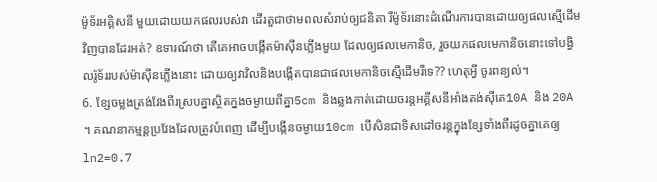ម៉ូទ័រអគ្គិសនី មួយដោយយកផលរបស់វា ដើរតួជាថាមពលសំរាប់ឲ្យជនិតា រឺម៉ូទ័រនោះដំណើរការបានដោយឲ្យផលស្មើដើមវិញបានដែរអត់? ឧទារណ៍ថា តើគេអាចបង្កើតម៉ាស៊ីនភ្លើងមួយ ដែលឲ្យផលមេកានិច, រួចយកផលមេកានិចនោះទៅបង្វិលរ៉ូទ័ររបស់ម៉ាស៊ីនភ្លើងនោះ ដោយឲ្យវាវិលនិងបង្កើតបានជាផលមេកានិចស្មើដើមរឺទេ?? ហេតុអ្វី ចូរពន្យល់។
6. ខ្សែចម្លងត្រង់វែងពីរស្របគ្នាស្ថិតក្នងចម្ងាយពីគ្នា5cm និងឆ្លងកាត់ដោយចរន្តអគ្គីសនីអាំងតង់ស៊ីតេ10A និង 20A ។ គណនាកម្មន្តប្រវែងដែលត្រូវបំពេញ ដើម្បីបង្កើនចម្ងាយ10cm បើសិនជាទិសដៅចរន្តក្នុងខ្សែទាំងពីរដូចគ្នាគេឲ្យln2=0.7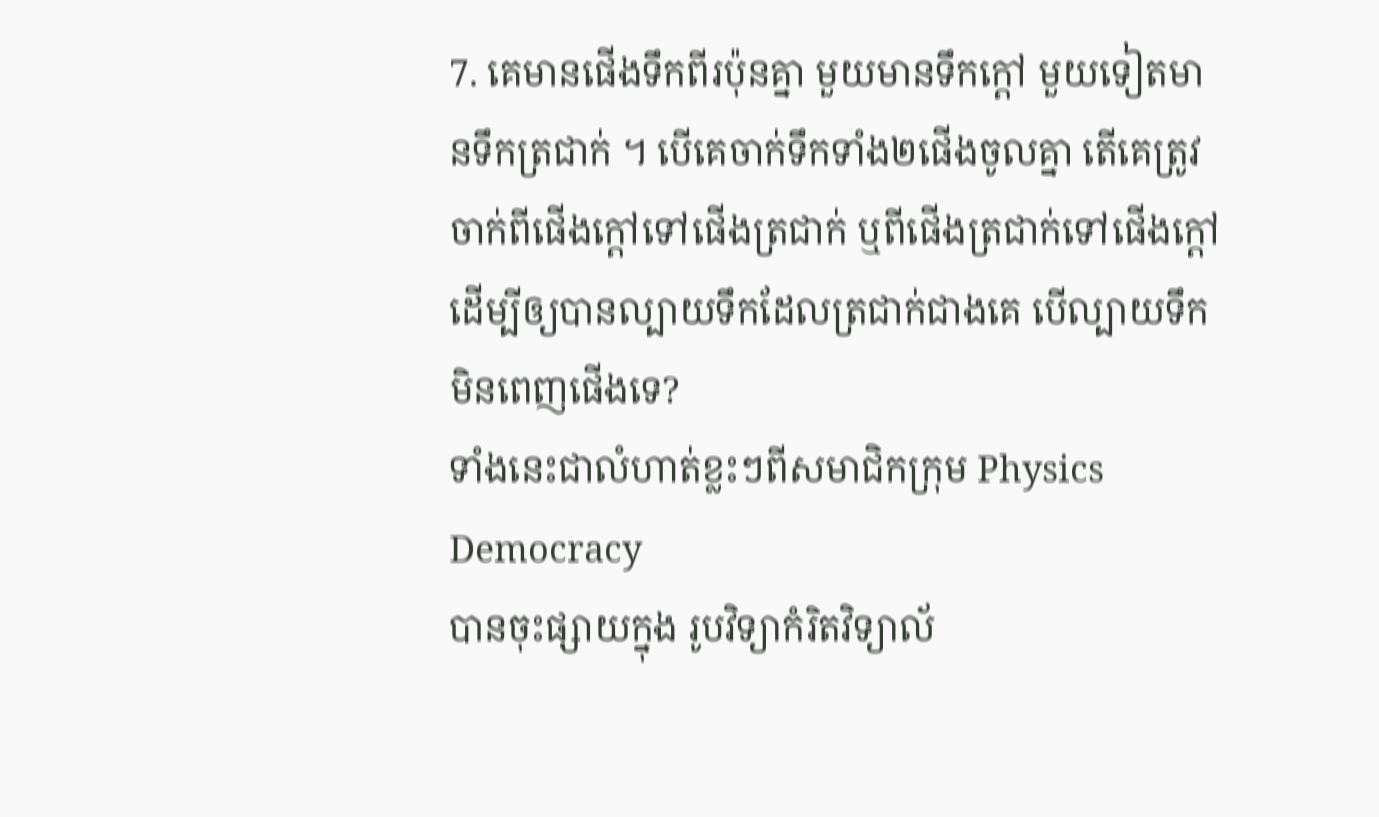7. គេមានផើងទឹកពីរប៉ុនគ្នា មួយមានទឹកក្តៅ មួយទៀតមានទឹកត្រជាក់ ។ បើគេចាក់ទឹកទាំង២ផើងចូលគ្នា តើគេត្រូវចាក់ពីផើងក្តៅទៅផើងត្រជាក់ ឬពីផើងត្រជាក់ទៅផើងក្តៅ ដើម្បីឲ្យបានល្បាយទឹកដែលត្រជាក់ជាងគេ បើល្បាយទឹកមិនពេញផើងទេ?
ទាំងនេះជាលំហាត់ខ្លះៗពីសមាជិកក្រុម Physics Democracy
បានចុះផ្សាយក្នុង រូបវិទ្យាកំរិតវិទ្យាល័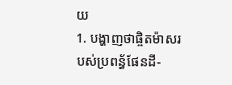យ
1. បង្ហាញថាផ្ចិតម៉ាសរបស់ប្រពន្ធ័ផែនដី-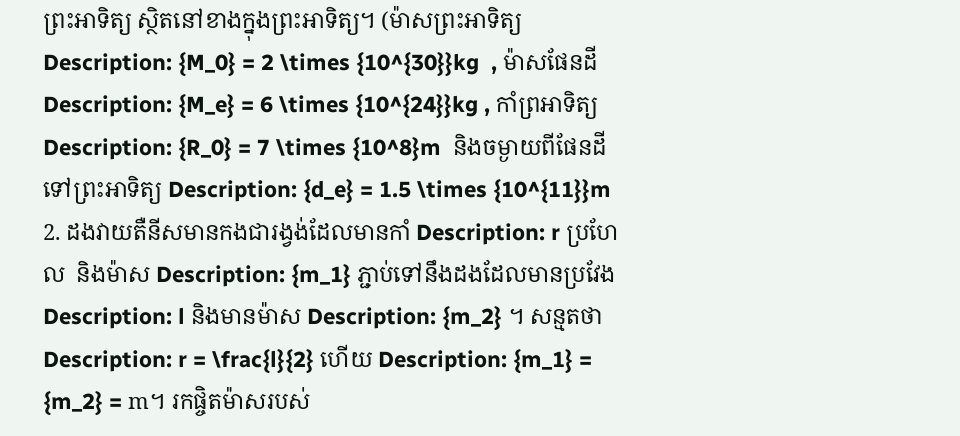ព្រះអាទិត្យ ស្ថិតនៅខាងក្នុងព្រះអាទិត្យ។ (ម៉ាសព្រះអាទិត្យ Description: {M_0} = 2 \times {10^{30}}kg  , ម៉ាសផែនដី Description: {M_e} = 6 \times {10^{24}}kg , កាំព្រអាទិត្យ Description: {R_0} = 7 \times {10^8}m  និងចម្ងាយពីផែនដីទៅព្រះអាទិត្យ Description: {d_e} = 1.5 \times {10^{11}}m
2. ដងវាយតឺនីសមានកងជារង្វង់ដែលមានកាំ Description: r ប្រហែល  និងម៉ាស Description: {m_1} ភ្ជាប់ទៅនឹងដងដែលមានប្រវែង Description: l និងមានម៉ាស Description: {m_2} ។ សន្មតថា Description: r = \frac{l}{2} ហើយ Description: {m_1} = {m_2} = m។ រកផ្ចិតម៉ាសរបស់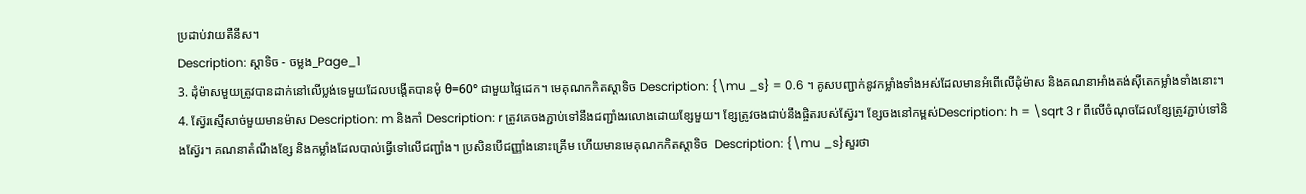ប្រដាប់វាយតឺនីស។
Description: ស្តាទិច - ចម្លង_Page_1
3. ដុំម៉ាសមួយត្រូវបានដាក់នៅលើប្លង់ទេមួយដែលបង្តើតបានមុំ θ=60° ជាមួយផ្ទៃដេក។ មេគុណកកិតស្តាទិច Description: {\mu _s} = 0.6 ។ គូសបញ្ជាក់នូវកម្លាំងទាំងអស់ដែលមានអំពើលើដុំម៉ាស និងគណនាអាំងតង់ស៊ីតេកម្លាំងទាំងនោះ។
4. ស្វ៊ែរស្មើសាច់មួយមានម៉ាស Description: m និងកាំ Description: r ត្រូវគេចងភ្ជាប់ទៅនឹងជញ្ជាំងរលោងដោយខ្សែមួយ។ ខ្សែត្រូវចងជាប់នឹងផ្ចិតរបស់ស្វ៊ែរ។ ខ្សែចងនៅកម្ពស់Description: h = \sqrt 3 r ពីលើចំណុចដែលខ្សែត្រូវភ្ជាប់ទៅនិងស្វ៊ែរ។ គណនាតំណឹងខ្សែ និងកម្លាំងដែលបាល់ធ្វើទៅលើជញ្ជាំង។ ប្រសិនបើជញ្ញាំងនោះគ្រើម ហើយមានមេគុណកកិតស្តាទិច  Description: {\mu _s}សួរថា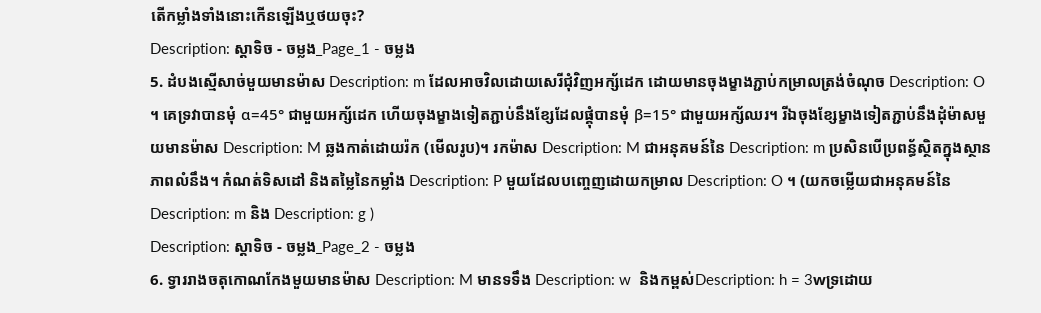តើកម្លាំងទាំងនោះកើនឡើងឬថយចុះ?
Description: ស្តាទិច - ចម្លង_Page_1 - ចម្លង
5. ដំបងស្មើសាច់មួយមានម៉ាស Description: m ដែលអាចវិលដោយសេរីជុំវិញអក្ស័ដេក ដោយមានចុងម្ខាងភ្ជាប់កម្រាលត្រង់ចំណុច Description: O ។ គេទ្រវាបានមុំ α=45° ជាមួយអក្ស័ដេក ហើយចុងម្ខាងទៀតភ្ជាប់នឹងខ្សែដែលផ្គុំបានមុំ β=15° ជាមួយអក្ស័ឈរ។ រីឯចុងខ្សែម្ខាងទៀតភ្ជាប់នឹងដុំម៉ាសមួយមានម៉ាស Description: M ឆ្លងកាត់ដោយរ៉ក (មើលរូប)។ រកម៉ាស Description: M ជាអនុគមន៍នៃ Description: m ប្រសិនបើប្រពន្ធ័ស្ថិតក្នុងស្ថានភាពលំនឹង។ កំណត់ទិសដៅ និងតម្លៃនៃកម្លាំង Description: P មួយដែលបញ្ចេញដោយកម្រាល Description: O ។ (យកចម្លើយជាអនុគមន៍នៃ Description: m និង Description: g )
Description: ស្តាទិច - ចម្លង_Page_2 - ចម្លង
6. ទ្វាររាងចតុកោណកែងមួយមានម៉ាស Description: M មានទទឹង Description: w  និងកម្ពស់Description: h = 3wទ្រដោយ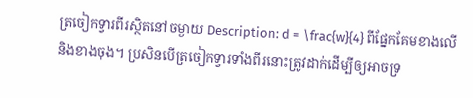ត្រចៀកទ្វារពីរស្ថិតនៅចម្ងាយ Description: d = \frac{w}{4} ពីផ្នែកគែមខាងលើ និងខាងចុង។ ប្រសិនបើត្រចៀកទ្វារទាំងពីរនោះត្រូវដាក់ដើម្បីឲ្យអាចទ្រ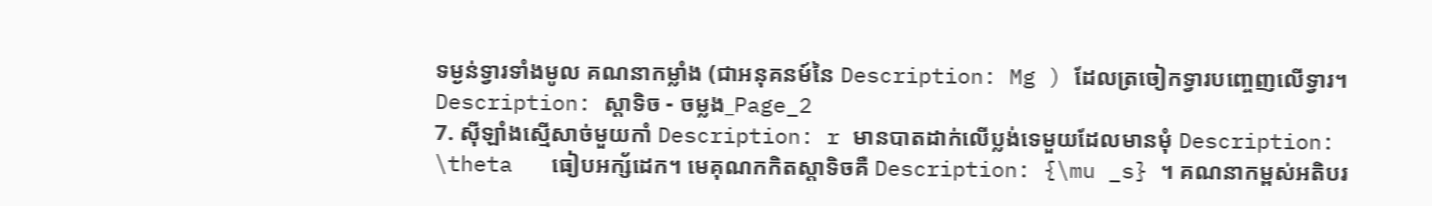ទម្ងន់ទ្វារទាំងមូល គណនាកម្លាំង (ជាអនុគនម៍នៃ Description: Mg ) ដែលត្រចៀកទ្វារបញ្ចេញលើទ្វារ។
Description: ស្តាទិច - ចម្លង_Page_2
7. ស៊ីឡាំងស្មើសាច់មួយកាំ Description: r មានបាតដាក់លើប្លង់ទេមួយដែលមានមុំ Description: \theta   ធៀបអក្ស័ដេក។ មេគុណកកិតស្តាទិចគឺ Description: {\mu _s} ។ គណនាកម្ពស់អតិបរ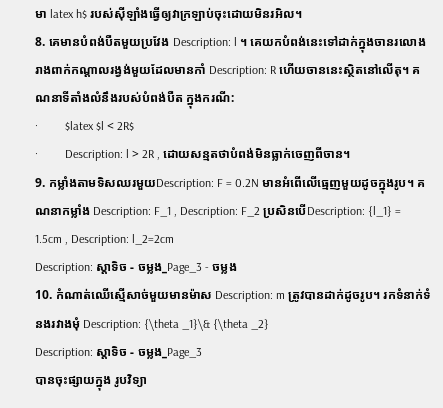មា latex h$ របស់ស៊ីឡាំងធ្វើឲ្យវាក្រឡាប់ចុះដោយមិនរអិល។
8. គេមានបំពង់បឺតមួយប្រវែង Description: l ។ គេយកបំពង់នេះទៅដាក់ក្នុងចានរលោងរាងពាក់កណ្តាលរង្វង់មួយដែលមានកាំ Description: R ហើយចាននេះស្ថិតនៅលើតុ។ គណនាទីតាំងលំនឹងរបស់បំពង់បឺត ក្នុងករណី:
·         $latex $l < 2R$
·         Description: l > 2R , ដោយសន្មតថាបំពង់មិនធ្លាក់ចេញពីចាន។
9. កម្លាំងតាមទិសឈរមួយDescription: F = 0.2N មានអំពើលើធ្មេញមួយដូចក្នុងរូប។ គណនាកម្លាំង Description: F_1 , Description: F_2 ប្រសិនបើDescription: {l_1} = 1.5cm , Description: l_2=2cm
Description: ស្តាទិច - ចម្លង_Page_3 - ចម្លង
10. កំណាត់ឈើស្មើសាច់មួយមានម៉ាស Description: m ត្រូវបានដាក់ដូចរូប។ រកទំនាក់ទំនងរវាងមុំ Description: {\theta _1}\& {\theta _2}
Description: ស្តាទិច - ចម្លង_Page_3
បានចុះផ្សាយក្នុង រូបវិទ្យា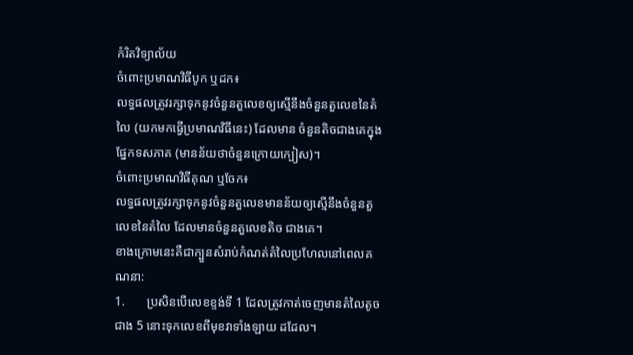កំរិតវិទ្យាល័យ
ចំពោះប្រមាណវិធីបូក ឬដក៖
លទ្ធផលត្រូវរក្សាទុកនូវចំនួនតួលេខឲ្យស្មើនឹងចំនួនតួលេខនៃតំលៃ (យកមកធ្វើប្រមាណវិធីនេះ) ដែលមាន ចំនួនតិចជាងគេក្នុងផ្នែកទសភាគ (មានន័យថាចំនួនក្រោយក្បៀស)។
ចំពោះប្រមាណវិធីគុណ ឬចែក៖
លទ្ធផលត្រូវរក្សាទុកនូវចំនួនតួលេខមានន័យឲ្យស្មើនឹងចំនួនតួលេខនៃតំលៃ ដែលមានចំនួនតួលេខតិច ជាងគេ។
ខាងក្រោមនេះគឺជាក្បួនសំរាប់កំណត់តំលៃប្រហែលនៅពេលគណនា:
1.       ប្រសិនបើលេខខ្ទង់ទី 1 ដែលត្រូវកាត់ចេញមានតំលៃតូចជាង 5 នោះទុកលេខពីមុខវាទាំងឡាយ ដដែល។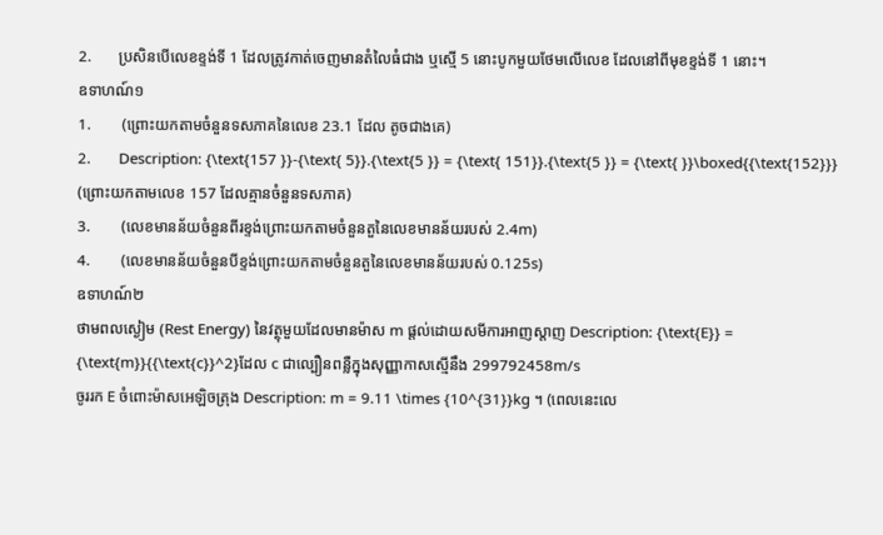2.       ប្រសិនបើលេខខ្ទង់ទី 1 ដែលត្រូវកាត់ចេញមានតំលៃធំជាង ឬស្មើ 5 នោះបូកមួយថែមលើលេខ ដែលនៅពីមុខខ្ទង់ទី 1 នោះ។
ឧទាហណ៍១
1.        (ព្រោះយកតាមចំនួនទសភាគនៃលេខ 23.1 ដែល តូចជាងគេ)
2.       Description: {\text{157 }}-{\text{ 5}}.{\text{5 }} = {\text{ 151}}.{\text{5 }} = {\text{ }}\boxed{{\text{152}}} (ព្រោះយកតាមលេខ 157 ដែលគ្មានចំនួនទសភាគ)
3.        (លេខមានន័យចំនួនពីរខ្ទង់ព្រោះយកតាមចំនួនតួនៃលេខមានន័យរបស់ 2.4m)
4.        (លេខមានន័យចំនួនបីខ្ទង់ព្រោះយកតាមចំនួនតួនៃលេខមានន័យរបស់ 0.125s)
ឧទាហណ៍២
ថាមពលស្ងៀម (Rest Energy) នៃវត្ថុមួយដែលមានម៉ាស m ផ្តល់ដោយសមីការអាញស្តាញ Description: {\text{E}} = {\text{m}}{{\text{c}}^2}ដែល c ជាល្បឿនពន្លឺក្នុងសុញ្ញាកាសស្មើនឹង 299792458m/s
ចូររក E ចំពោះម៉ាសអេឡិចត្រុង Description: m = 9.11 \times {10^{31}}kg ។ (ពេលនេះលេ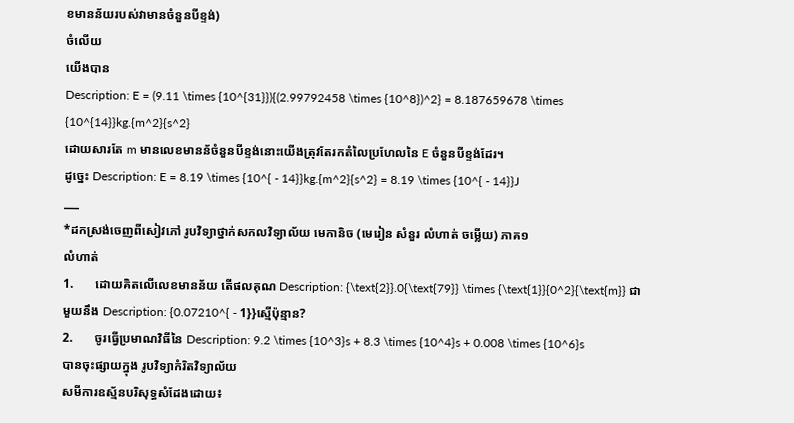ខមានន័យរបស់វាមានចំនួនបីខ្ទង់)
ចំលើយ
យើងបាន
Description: E = (9.11 \times {10^{31}}){(2.99792458 \times {10^8})^2} = 8.187659678 \times {10^{14}}kg.{m^2}{s^2}
ដោយសារតែ m មានលេខមានន័ចំនួនបីខ្ទង់នោះយើងត្រុវតែរកតំលៃប្រហែលនៃ E ចំនួនបីខ្ទង់ដែរ។
ដូច្នេះ Description: E = 8.19 \times {10^{ - 14}}kg.{m^2}{s^2} = 8.19 \times {10^{ - 14}}J
___
*ដកស្រង់ចេញពីសៀវភៅ រូបវិទ្យាថ្នាក់សកលវិទ្យាល័យ មេកានិច (មេរៀន សំនួរ លំហាត់ ចម្លើយ) ភាគ១
លំហាត់
1.       ដោយគិតលើលេខមានន័យ តើផលគុណ Description: {\text{2}}.0{\text{79}} \times {\text{1}}{0^2}{\text{m}} ជាមួយនឹង Description: {0.07210^{ - 1}}ស្មើប៉ុន្មាន?
2.       ចូរធ្វើប្រមាណវិធីនៃ Description: 9.2 \times {10^3}s + 8.3 \times {10^4}s + 0.008 \times {10^6}s
បានចុះផ្សាយក្នុង រូបវិទ្យាកំរិតវិទ្យាល័យ
សមីការឧស្ម័នបរិសុទ្ធសំដែងដោយ៖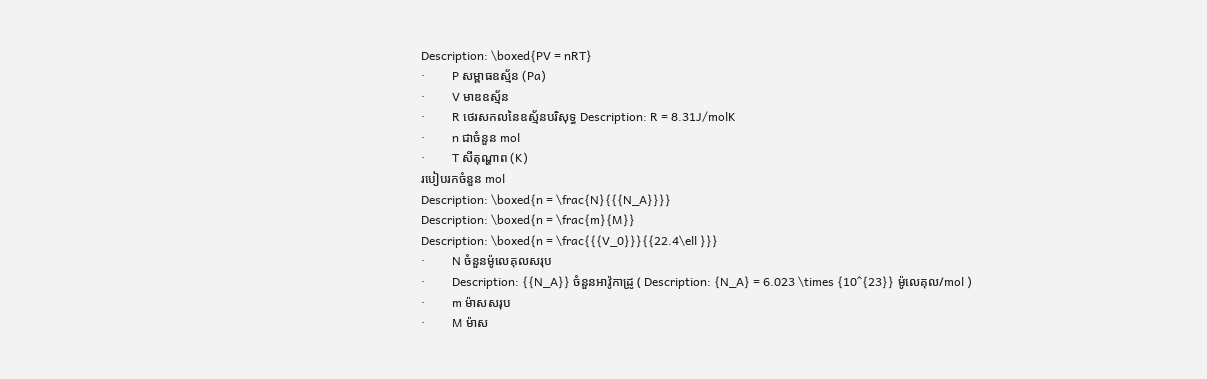Description: \boxed{PV = nRT}
·         P សម្ពាធឧស្ម័ន (Pa)
·         V មាឌឧស្ម័ន
·         R ថេរសកលនៃឧស្ម័នបរិសុទ្ធ Description: R = 8.31J/molK
·         n ជាចំនួន mol
·         T សីតុណ្ហាព (K)
របៀបរកចំនួន mol
Description: \boxed{n = \frac{N}{{{N_A}}}}
Description: \boxed{n = \frac{m}{M}}
Description: \boxed{n = \frac{{{V_0}}}{{22.4\ell }}}
·         N ចំនួនម៉ូលេគុលសរុប
·         Description: {{N_A}} ចំនួនអាវ៉ូកាដ្រូ ( Description: {N_A} = 6.023 \times {10^{23}} ម៉ូលេគុល/mol )
·         m ម៉ាសសរុប
·         M ម៉ាស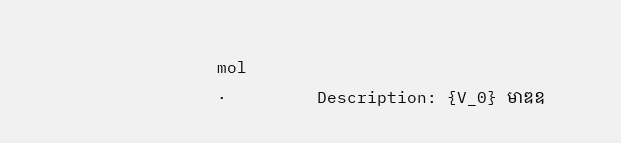mol
·         Description: {V_0} មាឌឧ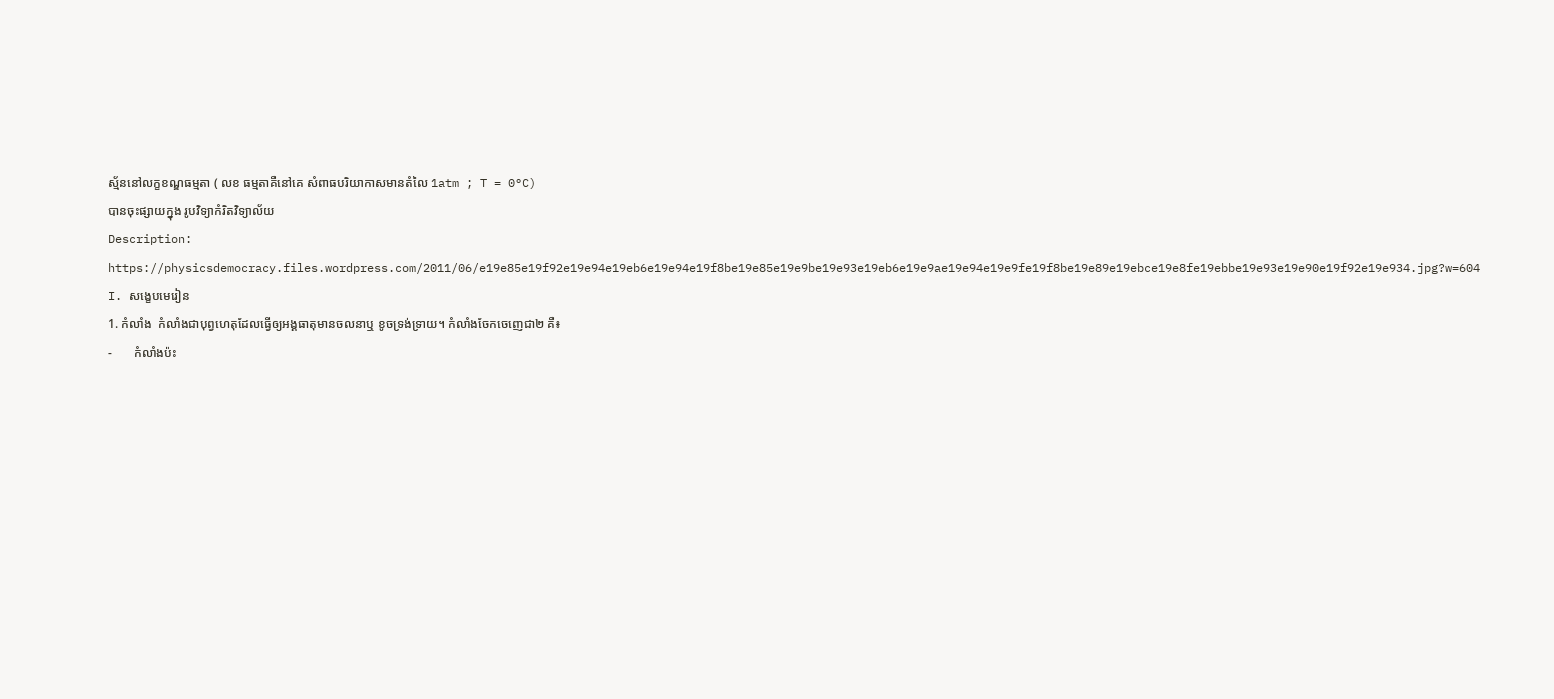ស្ម័ននៅលក្ខខណ្ឌធម្មតា ( លខ ធម្មតាគឺនៅគេ សំពាធបរិយាកាសមានតំលៃ 1atm ; T = 0°C)
បានចុះផ្សាយក្នុង រូបវិទ្យាកំរិតវិទ្យាល័យ
Description: https://physicsdemocracy.files.wordpress.com/2011/06/e19e85e19f92e19e94e19eb6e19e94e19f8be19e85e19e9be19e93e19eb6e19e9ae19e94e19e9fe19f8be19e89e19ebce19e8fe19ebbe19e93e19e90e19f92e19e934.jpg?w=604
I. សង្ខេបមេរៀន
1. កំលាំង  កំលាំងជាបុព្វហេតុដែលធ្វើឲ្យអង្គធាតុមានចលនាឬ ខូចទ្រង់ទ្រាយ។ កំលាំងចែកចេញេជា២ គឺ៖
-       កំលាំងប៉ះ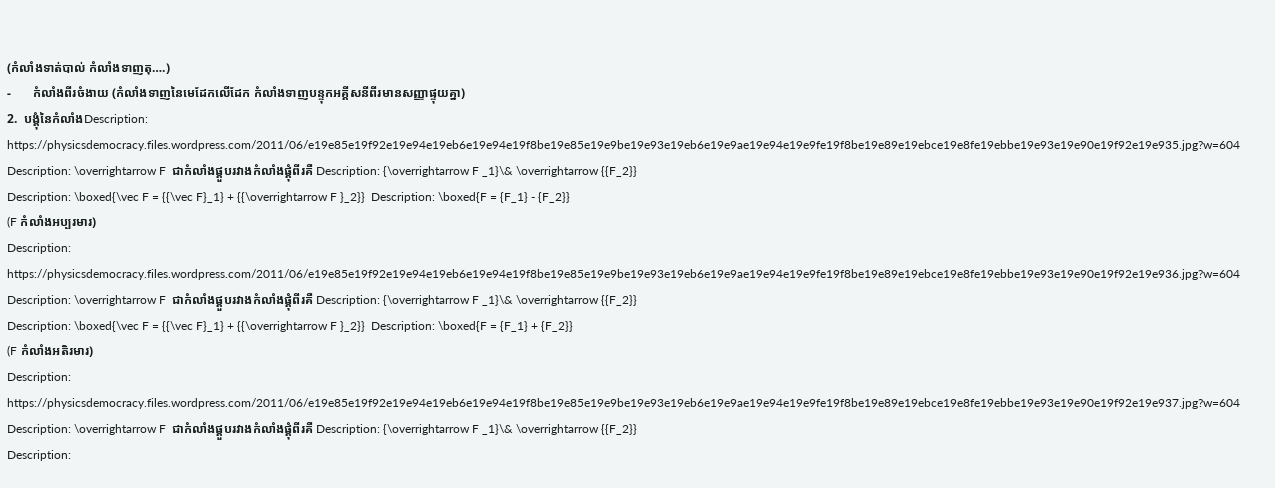(កំលាំងទាត់បាល់ កំលាំងទាញតុ….)
-       កំលាំងពីរចំងាយ (កំលាំងទាញនៃមេដែកលើដែក កំលាំងទាញបន្ទុកអគ្គីសនីពីរមានសញ្ញាផ្ទុយគ្នា)
2.  បង្គុំនៃកំលាំងDescription: https://physicsdemocracy.files.wordpress.com/2011/06/e19e85e19f92e19e94e19eb6e19e94e19f8be19e85e19e9be19e93e19eb6e19e9ae19e94e19e9fe19f8be19e89e19ebce19e8fe19ebbe19e93e19e90e19f92e19e935.jpg?w=604
Description: \overrightarrow F  ជាកំលាំងផ្គួបរវាងកំលាំងផ្គុំពីរគឺ Description: {\overrightarrow F _1}\& \overrightarrow {{F_2}}
Description: \boxed{\vec F = {{\vec F}_1} + {{\overrightarrow F }_2}}  Description: \boxed{F = {F_1} - {F_2}}
(F កំលាំងអប្បរមារ)
Description: https://physicsdemocracy.files.wordpress.com/2011/06/e19e85e19f92e19e94e19eb6e19e94e19f8be19e85e19e9be19e93e19eb6e19e9ae19e94e19e9fe19f8be19e89e19ebce19e8fe19ebbe19e93e19e90e19f92e19e936.jpg?w=604
Description: \overrightarrow F  ជាកំលាំងផ្គួបរវាងកំលាំងផ្គុំពីរគឺ Description: {\overrightarrow F _1}\& \overrightarrow {{F_2}}
Description: \boxed{\vec F = {{\vec F}_1} + {{\overrightarrow F }_2}}  Description: \boxed{F = {F_1} + {F_2}}
(F កំលាំងអតិរមារ)
Description: https://physicsdemocracy.files.wordpress.com/2011/06/e19e85e19f92e19e94e19eb6e19e94e19f8be19e85e19e9be19e93e19eb6e19e9ae19e94e19e9fe19f8be19e89e19ebce19e8fe19ebbe19e93e19e90e19f92e19e937.jpg?w=604
Description: \overrightarrow F  ជាកំលាំងផ្គួបរវាងកំលាំងផ្គុំពីរគឺ Description: {\overrightarrow F _1}\& \overrightarrow {{F_2}}
Description: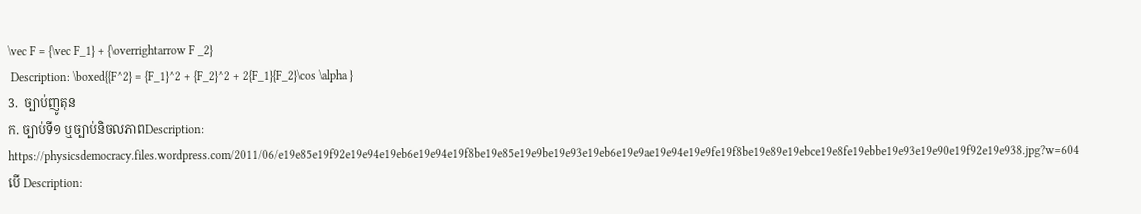\vec F = {\vec F_1} + {\overrightarrow F _2}
 Description: \boxed{{F^2} = {F_1}^2 + {F_2}^2 + 2{F_1}{F_2}\cos \alpha }
3.  ច្បាប់ញូតុន
ក. ច្បាប់ទី១ ឬច្បាប់និចលភាពDescription: https://physicsdemocracy.files.wordpress.com/2011/06/e19e85e19f92e19e94e19eb6e19e94e19f8be19e85e19e9be19e93e19eb6e19e9ae19e94e19e9fe19f8be19e89e19ebce19e8fe19ebbe19e93e19e90e19f92e19e938.jpg?w=604
បើ Description: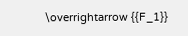\overrightarrow {{F_1}}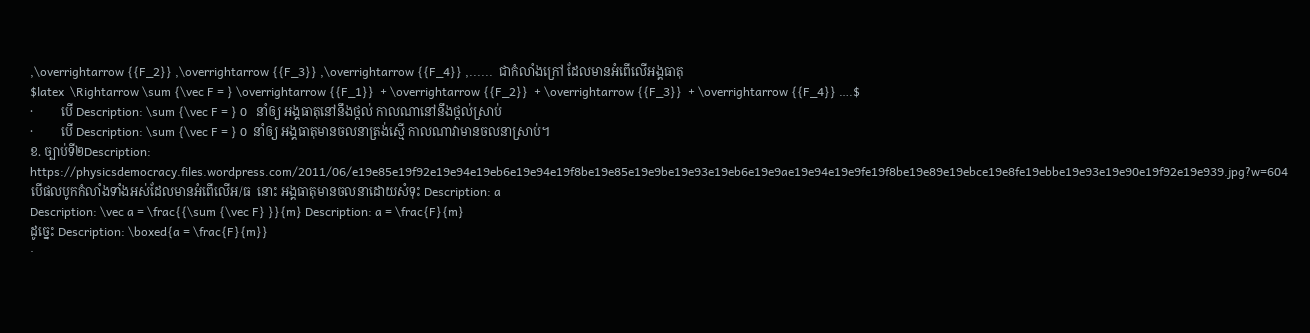,\overrightarrow {{F_2}} ,\overrightarrow {{F_3}} ,\overrightarrow {{F_4}} ,......  ជាកំលាំងក្រៅ ដែលមានអំពើលើអង្គធាតុ
$latex  \Rightarrow \sum {\vec F = } \overrightarrow {{F_1}}  + \overrightarrow {{F_2}}  + \overrightarrow {{F_3}}  + \overrightarrow {{F_4}} ….$
·         បើ Description: \sum {\vec F = } 0   នាំឲ្យ អង្គធាតុនៅនឹងថ្កល់ កាលណានៅនឹងថ្កល់ស្រាប់
·         បើ Description: \sum {\vec F = } 0  នាំឲ្យ អង្គធាតុមានចលនាត្រង់ស្មើ កាលណាវាមានចលនាស្រាប់។
ខ. ច្បាប់ទី២Description: https://physicsdemocracy.files.wordpress.com/2011/06/e19e85e19f92e19e94e19eb6e19e94e19f8be19e85e19e9be19e93e19eb6e19e9ae19e94e19e9fe19f8be19e89e19ebce19e8fe19ebbe19e93e19e90e19f92e19e939.jpg?w=604
បើផលបូកកំលាំងទាំងអស់ដែលមានអំពើលើអ/ធ  នោះ អង្គធាតុមានចលនាដោយសំទុះ Description: a
Description: \vec a = \frac{{\sum {\vec F} }}{m} Description: a = \frac{F}{m}
ដូច្នេះ Description: \boxed{a = \frac{F}{m}}
·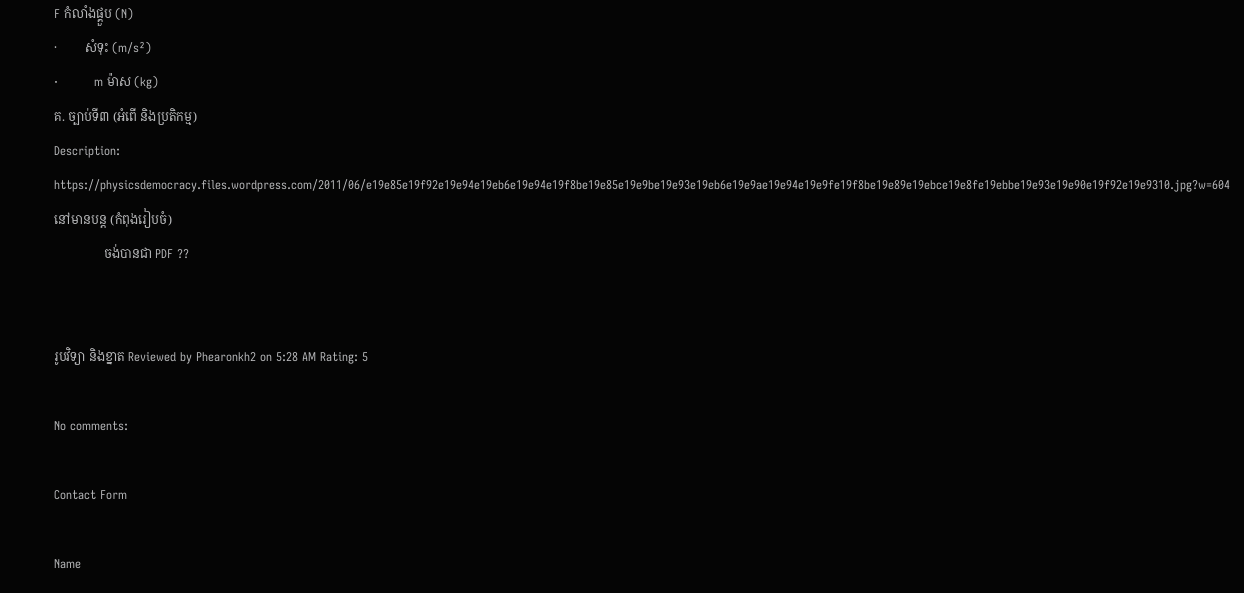F កំលាំងផ្គួប (N)
·         សំទុះ (m/s²)
·         m ម៉ាស (kg)
គ. ច្បាប់ទី៣ (អំពើ និងប្រតិកម្ម)
Description: https://physicsdemocracy.files.wordpress.com/2011/06/e19e85e19f92e19e94e19eb6e19e94e19f8be19e85e19e9be19e93e19eb6e19e9ae19e94e19e9fe19f8be19e89e19ebce19e8fe19ebbe19e93e19e90e19f92e19e9310.jpg?w=604នៅមានបន្ត (កំពុងរៀបចំ)
                ចង់បានជា PDF ??


រូបវិទ្យា និងខ្នាត Reviewed by Phearonkh2 on 5:28 AM Rating: 5

No comments:

Contact Form

Name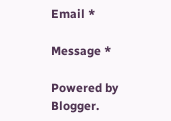Email *

Message *

Powered by Blogger.